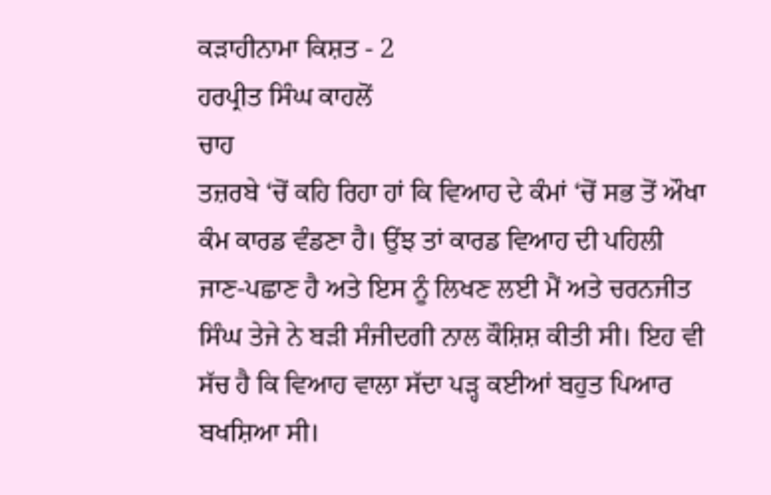ਕੜਾਹੀਨਾਮਾ ਕਿਸ਼ਤ - 2
ਹਰਪ੍ਰੀਤ ਸਿੰਘ ਕਾਹਲੋਂ
ਚਾਹ
ਤਜ਼ਰਬੇ ‘ਚੋਂ ਕਹਿ ਰਿਹਾ ਹਾਂ ਕਿ ਵਿਆਹ ਦੇ ਕੰਮਾਂ ‘ਚੋਂ ਸਭ ਤੋਂ ਔਖਾ ਕੰਮ ਕਾਰਡ ਵੰਡਣਾ ਹੈ। ਉਂਝ ਤਾਂ ਕਾਰਡ ਵਿਆਹ ਦੀ ਪਹਿਲੀ ਜਾਣ-ਪਛਾਣ ਹੈ ਅਤੇ ਇਸ ਨੂੰ ਲਿਖਣ ਲਈ ਮੈਂ ਅਤੇ ਚਰਨਜੀਤ ਸਿੰਘ ਤੇਜੇ ਨੇ ਬੜੀ ਸੰਜੀਦਗੀ ਨਾਲ ਕੌਸ਼ਿਸ਼ ਕੀਤੀ ਸੀ। ਇਹ ਵੀ ਸੱਚ ਹੈ ਕਿ ਵਿਆਹ ਵਾਲਾ ਸੱਦਾ ਪੜ੍ਹ ਕਈਆਂ ਬਹੁਤ ਪਿਆਰ ਬਖਸ਼ਿਆ ਸੀ।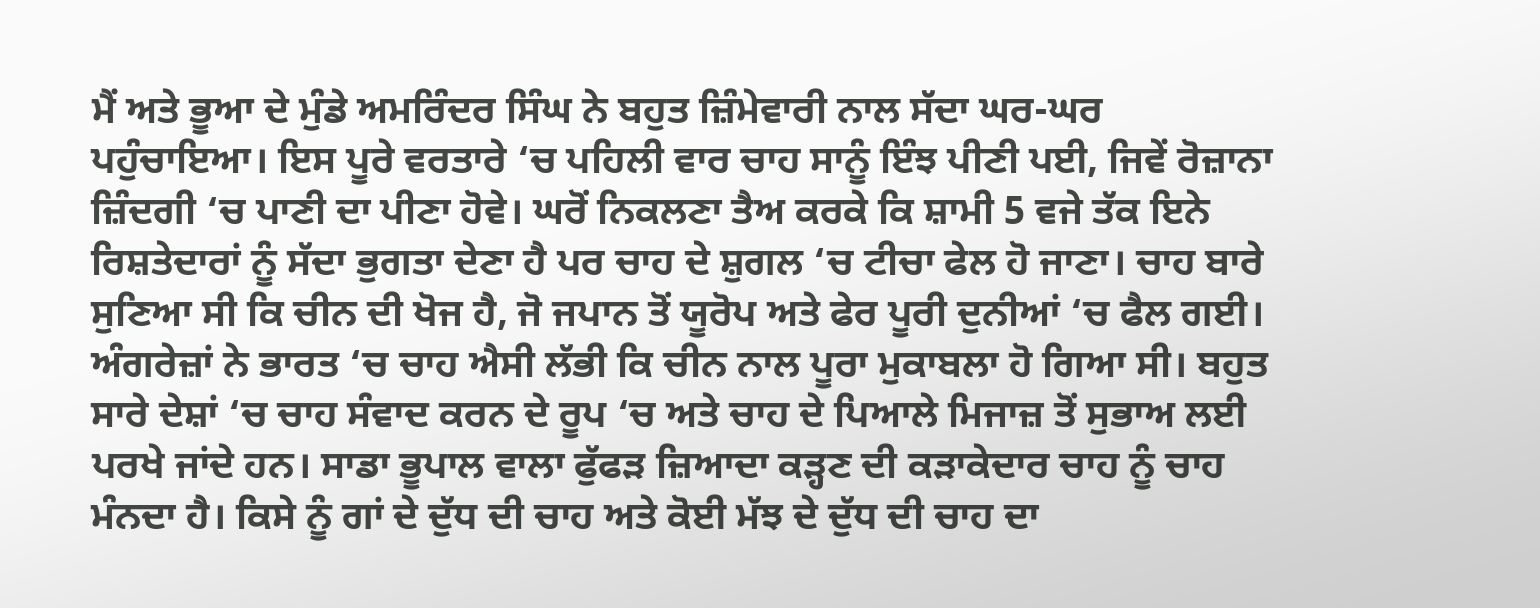ਮੈਂ ਅਤੇ ਭੂਆ ਦੇ ਮੁੰਡੇ ਅਮਰਿੰਦਰ ਸਿੰਘ ਨੇ ਬਹੁਤ ਜ਼ਿੰਮੇਵਾਰੀ ਨਾਲ ਸੱਦਾ ਘਰ-ਘਰ ਪਹੁੰਚਾਇਆ। ਇਸ ਪੂਰੇ ਵਰਤਾਰੇ ‘ਚ ਪਹਿਲੀ ਵਾਰ ਚਾਹ ਸਾਨੂੰ ਇੰਝ ਪੀਣੀ ਪਈ, ਜਿਵੇਂ ਰੋਜ਼ਾਨਾ ਜ਼ਿੰਦਗੀ ‘ਚ ਪਾਣੀ ਦਾ ਪੀਣਾ ਹੋਵੇ। ਘਰੋਂ ਨਿਕਲਣਾ ਤੈਅ ਕਰਕੇ ਕਿ ਸ਼ਾਮੀ 5 ਵਜੇ ਤੱਕ ਇਨੇ ਰਿਸ਼ਤੇਦਾਰਾਂ ਨੂੰ ਸੱਦਾ ਭੁਗਤਾ ਦੇਣਾ ਹੈ ਪਰ ਚਾਹ ਦੇ ਸ਼ੁਗਲ ‘ਚ ਟੀਚਾ ਫੇਲ ਹੋ ਜਾਣਾ। ਚਾਹ ਬਾਰੇ ਸੁਣਿਆ ਸੀ ਕਿ ਚੀਨ ਦੀ ਖੋਜ ਹੈ, ਜੋ ਜਪਾਨ ਤੋਂ ਯੂਰੋਪ ਅਤੇ ਫੇਰ ਪੂਰੀ ਦੁਨੀਆਂ ‘ਚ ਫੈਲ ਗਈ। ਅੰਗਰੇਜ਼ਾਂ ਨੇ ਭਾਰਤ ‘ਚ ਚਾਹ ਐਸੀ ਲੱਭੀ ਕਿ ਚੀਨ ਨਾਲ ਪੂਰਾ ਮੁਕਾਬਲਾ ਹੋ ਗਿਆ ਸੀ। ਬਹੁਤ ਸਾਰੇ ਦੇਸ਼ਾਂ ‘ਚ ਚਾਹ ਸੰਵਾਦ ਕਰਨ ਦੇ ਰੂਪ ‘ਚ ਅਤੇ ਚਾਹ ਦੇ ਪਿਆਲੇ ਮਿਜਾਜ਼ ਤੋਂ ਸੁਭਾਅ ਲਈ ਪਰਖੇ ਜਾਂਦੇ ਹਨ। ਸਾਡਾ ਭੂਪਾਲ ਵਾਲਾ ਫੁੱਫੜ ਜ਼ਿਆਦਾ ਕੜ੍ਹਣ ਦੀ ਕੜਾਕੇਦਾਰ ਚਾਹ ਨੂੰ ਚਾਹ ਮੰਨਦਾ ਹੈ। ਕਿਸੇ ਨੂੰ ਗਾਂ ਦੇ ਦੁੱਧ ਦੀ ਚਾਹ ਅਤੇ ਕੋਈ ਮੱਝ ਦੇ ਦੁੱਧ ਦੀ ਚਾਹ ਦਾ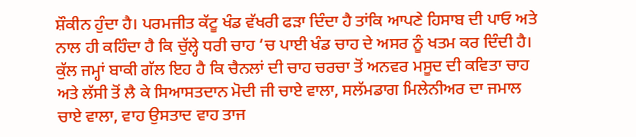ਸ਼ੌਕੀਨ ਹੁੰਦਾ ਹੈ। ਪਰਮਜੀਤ ਕੱਟੂ ਖੰਡ ਵੱਖਰੀ ਫੜਾ ਦਿੰਦਾ ਹੈ ਤਾਂਕਿ ਆਪਣੇ ਹਿਸਾਬ ਦੀ ਪਾਓ ਅਤੇ ਨਾਲ ਹੀ ਕਹਿੰਦਾ ਹੈ ਕਿ ਚੁੱਲ੍ਹੇ ਧਰੀ ਚਾਹ ‘ਚ ਪਾਈ ਖੰਡ ਚਾਹ ਦੇ ਅਸਰ ਨੂੰ ਖਤਮ ਕਰ ਦਿੰਦੀ ਹੈ।
ਕੁੱਲ ਜਮ੍ਹਾਂ ਬਾਕੀ ਗੱਲ ਇਹ ਹੈ ਕਿ ਚੈਨਲਾਂ ਦੀ ਚਾਹ ਚਰਚਾ ਤੋਂ ਅਨਵਰ ਮਸੂਦ ਦੀ ਕਵਿਤਾ ਚਾਹ ਅਤੇ ਲੱਸੀ ਤੋਂ ਲੈ ਕੇ ਸਿਆਸਤਦਾਨ ਮੋਦੀ ਜੀ ਚਾਏ ਵਾਲਾ, ਸਲੱਮਡਾਗ ਮਿਲੇਨੀਅਰ ਦਾ ਜਮਾਲ ਚਾਏ ਵਾਲਾ, ਵਾਹ ਉਸਤਾਦ ਵਾਹ ਤਾਜ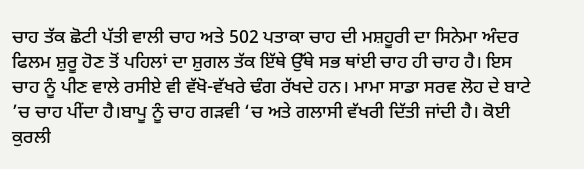ਚਾਹ ਤੱਕ ਛੋਟੀ ਪੱਤੀ ਵਾਲੀ ਚਾਹ ਅਤੇ 502 ਪਤਾਕਾ ਚਾਹ ਦੀ ਮਸ਼ਹੂਰੀ ਦਾ ਸਿਨੇਮਾ ਅੰਦਰ ਫਿਲਮ ਸ਼ੁਰੂ ਹੋਣ ਤੋਂ ਪਹਿਲਾਂ ਦਾ ਸ਼ੁਗਲ ਤੱਕ ਇੱਥੇ ਉੱਥੇ ਸਭ ਥਾਂਈ ਚਾਹ ਹੀ ਚਾਹ ਹੈ। ਇਸ ਚਾਹ ਨੂੰ ਪੀਣ ਵਾਲੇ ਰਸੀਏ ਵੀ ਵੱਖੋ-ਵੱਖਰੇ ਢੰਗ ਰੱਖਦੇ ਹਨ। ਮਾਮਾ ਸਾਡਾ ਸਰਵ ਲੋਹ ਦੇ ਬਾਟੇ ’ਚ ਚਾਹ ਪੀਂਦਾ ਹੈ।ਬਾਪੂ ਨੂੰ ਚਾਹ ਗੜਵੀ ‘ਚ ਅਤੇ ਗਲਾਸੀ ਵੱਖਰੀ ਦਿੱਤੀ ਜਾਂਦੀ ਹੈ। ਕੋਈ ਕੁਰਲੀ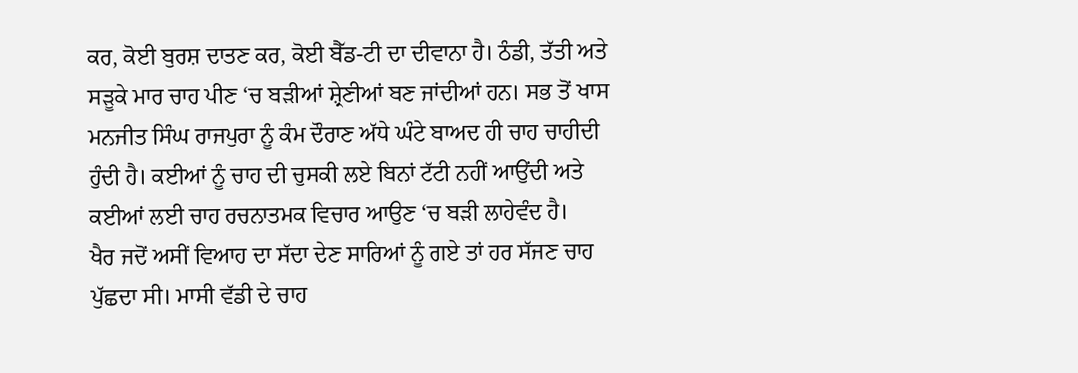ਕਰ, ਕੋਈ ਬੁਰਸ਼ ਦਾਤਣ ਕਰ, ਕੋਈ ਬੈੱਡ-ਟੀ ਦਾ ਦੀਵਾਨਾ ਹੈ। ਠੰਡੀ, ਤੱਤੀ ਅਤੇ ਸੜੂਕੇ ਮਾਰ ਚਾਹ ਪੀਣ ‘ਚ ਬੜੀਆਂ ਸ਼੍ਰੇਣੀਆਂ ਬਣ ਜਾਂਦੀਆਂ ਹਨ। ਸਭ ਤੋਂ ਖਾਸ ਮਨਜੀਤ ਸਿੰਘ ਰਾਜਪੁਰਾ ਨੂੰ ਕੰਮ ਦੌਰਾਣ ਅੱਧੇ ਘੰਟੇ ਬਾਅਦ ਹੀ ਚਾਹ ਚਾਹੀਦੀ ਹੁੰਦੀ ਹੈ। ਕਈਆਂ ਨੂੰ ਚਾਹ ਦੀ ਚੁਸਕੀ ਲਏ ਬਿਨਾਂ ਟੱਟੀ ਨਹੀਂ ਆਉਂਦੀ ਅਤੇ ਕਈਆਂ ਲਈ ਚਾਹ ਰਚਨਾਤਮਕ ਵਿਚਾਰ ਆਉਣ ‘ਚ ਬੜੀ ਲਾਹੇਵੰਦ ਹੈ।
ਖੈਰ ਜਦੋਂ ਅਸੀਂ ਵਿਆਹ ਦਾ ਸੱਦਾ ਦੇਣ ਸਾਰਿਆਂ ਨੂੰ ਗਏ ਤਾਂ ਹਰ ਸੱਜਣ ਚਾਹ ਪੁੱਛਦਾ ਸੀ। ਮਾਸੀ ਵੱਡੀ ਦੇ ਚਾਹ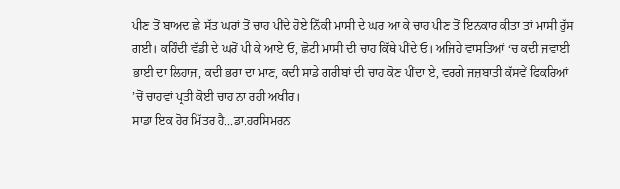ਪੀਣ ਤੋਂ ਬਾਅਦ ਛੇ ਸੱਤ ਘਰਾਂ ਤੋਂ ਚਾਹ ਪੀਂਦੇ ਹੋਏ ਨਿੱਕੀ ਮਾਸੀ ਦੇ ਘਰ ਆ ਕੇ ਚਾਹ ਪੀਣ ਤੋਂ ਇਨਕਾਰ ਕੀਤਾ ਤਾਂ ਮਾਸੀ ਰੁੱਸ ਗਈ। ਕਹਿੰਦੀ ਵੱਡੀ ਦੇ ਘਰੋਂ ਪੀ ਕੇ ਆਏ ਓ, ਛੋਟੀ ਮਾਸੀ ਦੀ ਚਾਹ ਕਿੱਥੇ ਪੀਂਦੇ ਓ। ਅਜਿਹੇ ਵਾਸਤਿਆਂ ‘ਚ ਕਦੀ ਜਵਾਈ ਭਾਈ ਦਾ ਲਿਹਾਜ, ਕਦੀ ਭਰਾ ਦਾ ਮਾਣ, ਕਦੀ ਸਾਡੇ ਗਰੀਬਾਂ ਦੀ ਚਾਹ ਕੋਣ ਪੀਂਦਾ ਏ, ਵਰਗੇ ਜਜ਼ਬਾਤੀ ਕੱਸਵੇਂ ਫਿਕਰਿਆਂ ’ਚੋਂ ਚਾਹਵਾਂ ਪ੍ਰਤੀ ਕੋਈ ਚਾਹ ਨਾ ਰਹੀ ਅਖੀਰ।
ਸਾਡਾ ਇਕ ਹੋਰ ਮਿੱਤਰ ਹੈ...ਡਾ.ਹਰਸਿਮਰਨ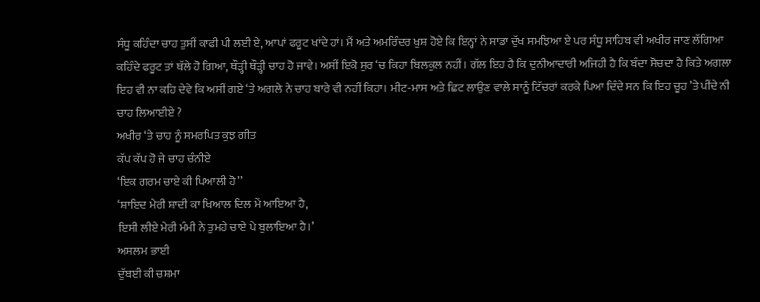ਸੰਧੂ ਕਹਿੰਦਾ ਚਾਹ ਤੁਸੀਂ ਕਾਫੀ ਪੀ ਲਈ ਏ, ਆਪਾਂ ਫਰੂਟ ਖਾਂਦੇ ਹਾਂ। ਮੈਂ ਅਤੇ ਅਮਰਿੰਦਰ ਖੁਸ਼ ਹੋਏ ਕਿ ਇਨ੍ਹਾਂ ਨੇ ਸਾਡਾ ਦੁੱਖ ਸਮਝਿਆ ਏ ਪਰ ਸੰਧੂ ਸਾਹਿਬ ਵੀ ਅਖੀਰ ਜਾਣ ਲੱਗਿਆ ਕਹਿੰਦੇ ਫਰੂਟ ਤਾਂ ਥੱਲੇ ਹੋ ਗਿਆ, ਥੌੜ੍ਹੀ ਥੌੜ੍ਹੀ ਚਾਹ ਹੋ ਜਾਵੇ। ਅਸੀਂ ਇਕੋ ਸੁਰ ‘ਚ ਕਿਹਾ ਬਿਲਕੁਲ ਨਹੀਂ। ਗੱਲ ਇਹ ਹੈ ਕਿ ਦੁਨੀਆਦਾਰੀ ਅਜਿਹੀ ਹੈ ਕਿ ਬੰਦਾ ਸੋਚਦਾ ਹੈ ਕਿਤੇ ਅਗਲਾ ਇਹ ਵੀ ਨਾ ਕਹਿ ਦੇਵੇ ਕਿ ਅਸੀਂ ਗਏ ‘ਤੇ ਅਗਲੇ ਨੇ ਚਾਹ ਬਾਰੇ ਵੀ ਨਹੀਂ ਕਿਹਾ। ਮੀਟ-ਮਾਸ ਅਤੇ ਛਿਟ ਲਾਉਣ ਵਾਲੇ ਸਾਨੂੰ ਟਿੱਚਰਾਂ ਕਰਕੇ ਪਿਆ ਦਿੰਦੇ ਸਨ ਕਿ ਇਹ ਚੂਹ ’ਤੇ ਪੀਂਦੇ ਨੀ ਚਾਹ ਲਿਆਈਏ ?
ਅਖੀਰ ‘ਤੇ ਚਾਹ ਨੂੰ ਸਮਰਪਿਤ ਕੁਝ ਗੀਤ
ਕੱਪ ਕੱਪ ਹੋ ਜੇ ਚਾਹ ਚੰਨੀਏ
‘ਇਕ ਗਰਮ ਚਾਏ ਕੀ ਪਿਆਲੀ ਹੋ’’
‘ਸ਼ਾਇਦ ਮੇਰੀ ਸ਼ਾਦੀ ਕਾ ਖਿਆਲ ਦਿਲ ਮੇਂ ਆਇਆ ਹੈ,
ਇਸੀ ਲੀਏ ਮੇਰੀ ਮੰਮੀ ਨੇ ਤੁਮਹੇ ਚਾਏ ਪੇ ਬੁਲਾਇਆ ਹੈ।’
ਅਸਲਮ ਭਾਈ
ਦੁੱਬਈ ਕੀ ਚਸ਼ਮਾ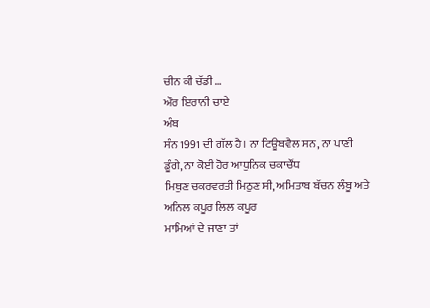ਚੀਨ ਕੀ ਚੱਡੀ …
ਔਰ ਇਰਾਨੀ ਚਾਏ
ਅੰਬ
ਸੰਨ 1991 ਦੀ ਗੱਲ ਹੈ। ਨਾ ਟਿਊਬਵੈਲ ਸਨ, ਨਾ ਪਾਣੀ ਡੂੰਗੇ, ਨਾ ਕੋਈ ਹੋਰ ਆਧੁਨਿਕ ਚਕਾਚੌਂਧ
ਮਿਥੁਣ ਚਕਰਵਰਤੀ ਮਿਠੁਣ ਸੀ, ਅਮਿਤਾਬ ਬੱਚਨ ਲੰਬੂ ਅਤੇ ਅਨਿਲ ਕਪੂਰ ਲਿਲ ਕਪੂਰ
ਮਾਮਿਆਂ ਦੇ ਜਾਣਾ ਤਾਂ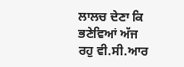ਲਾਲਚ ਦੇਣਾ ਕਿ ਭਣੇਵਿਆਂ ਅੱਜ ਰਹੁ ਵੀ.ਸੀ.ਆਰ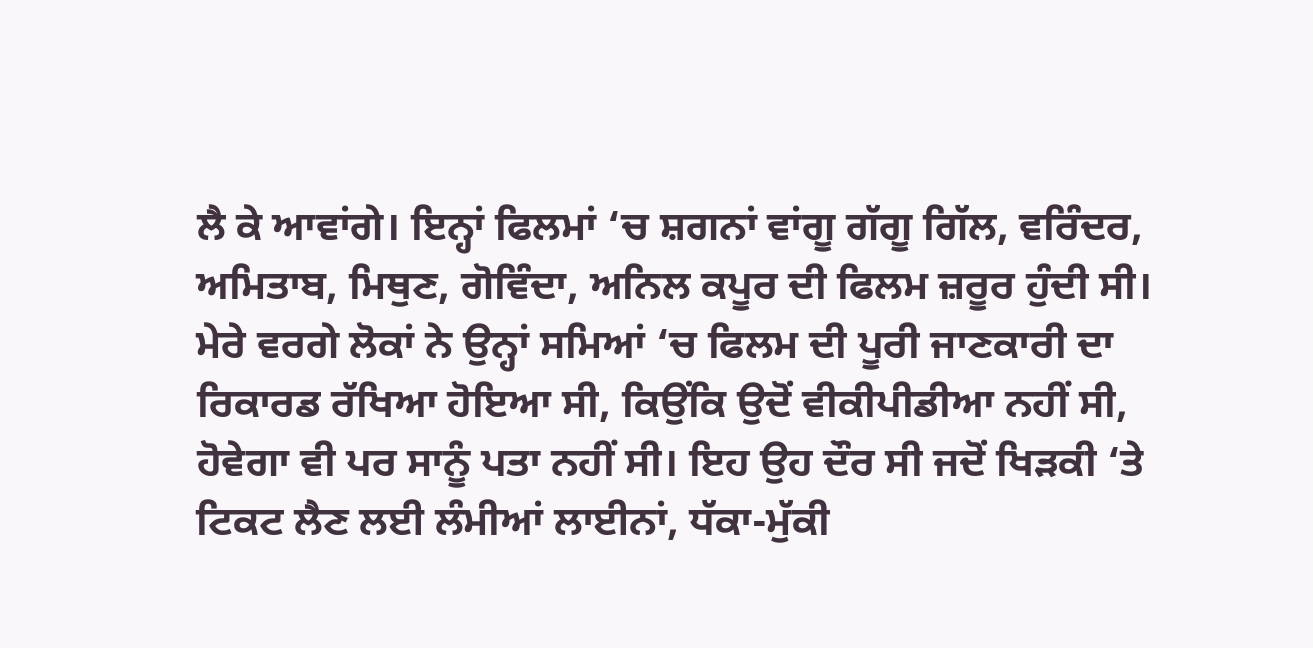ਲੈ ਕੇ ਆਵਾਂਗੇ। ਇਨ੍ਹਾਂ ਫਿਲਮਾਂ ‘ਚ ਸ਼ਗਨਾਂ ਵਾਂਗੂ ਗੱਗੂ ਗਿੱਲ, ਵਰਿੰਦਰ, ਅਮਿਤਾਬ, ਮਿਥੁਣ, ਗੋਵਿੰਦਾ, ਅਨਿਲ ਕਪੂਰ ਦੀ ਫਿਲਮ ਜ਼ਰੂਰ ਹੁੰਦੀ ਸੀ। ਮੇਰੇ ਵਰਗੇ ਲੋਕਾਂ ਨੇ ਉਨ੍ਹਾਂ ਸਮਿਆਂ ‘ਚ ਫਿਲਮ ਦੀ ਪੂਰੀ ਜਾਣਕਾਰੀ ਦਾ ਰਿਕਾਰਡ ਰੱਖਿਆ ਹੋਇਆ ਸੀ, ਕਿਉਂਕਿ ਉਦੋਂ ਵੀਕੀਪੀਡੀਆ ਨਹੀਂ ਸੀ, ਹੋਵੇਗਾ ਵੀ ਪਰ ਸਾਨੂੰ ਪਤਾ ਨਹੀਂ ਸੀ। ਇਹ ਉਹ ਦੌਰ ਸੀ ਜਦੋਂ ਖਿੜਕੀ ‘ਤੇ ਟਿਕਟ ਲੈਣ ਲਈ ਲੰਮੀਆਂ ਲਾਈਨਾਂ, ਧੱਕਾ-ਮੁੱਕੀ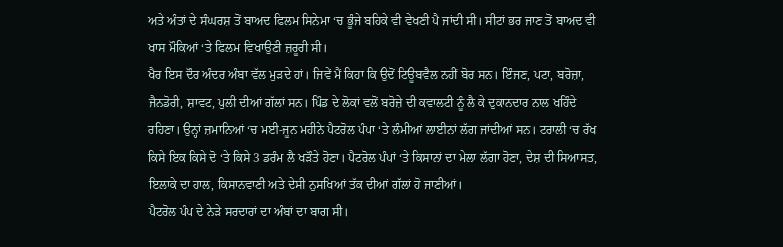ਅਤੇ ਅੰਤਾਂ ਦੇ ਸੰਘਰਸ਼ ਤੋਂ ਬਾਅਦ ਫਿਲਮ ਸਿਨੇਮਾ ‘ਚ ਭੂੰਜੇ ਬਹਿਕੇ ਵੀ ਵੇਖਣੀ ਪੈ ਜਾਂਦੀ ਸੀ। ਸੀਟਾਂ ਭਰ ਜਾਣ ਤੋਂ ਬਾਅਦ ਵੀ ਖਾਸ ਮੌਕਿਆਂ ‘ਤੇ ਫਿਲਮ ਵਿਖਾਉਣੀ ਜ਼ਰੂਰੀ ਸੀ।
ਖੈਰ ਇਸ ਦੌਰ ਅੰਦਰ ਅੰਬਾ ਵੱਲ ਮੁੜਦੇ ਹਾਂ। ਜਿਵੇਂ ਮੈਂ ਕਿਹਾ ਕਿ ਉਦੋਂ ਟਿਊਬਵੈਲ ਨਹੀਂ ਬੋਰ ਸਨ। ਇੰਜਣ, ਪਟਾ, ਬਰੋਜ਼ਾ, ਜੈਨਡੋਰੀ, ਸ਼ਾਵਟ, ਪੁਲੀ ਦੀਆਂ ਗੱਲਾਂ ਸਨ। ਪਿੰਡ ਦੇ ਲੋਕਾਂ ਵਲੋਂ ਬਰੋਜ਼ੇ ਦੀ ਕਵਾਲਟੀ ਨੂੰ ਲੈ ਕੇ ਦੁਕਾਨਦਾਰ ਨਾਲ ਖਹਿੰਦੇ ਰਹਿਣਾ। ਉਨ੍ਹਾਂ ਜ਼ਮਾਨਿਆਂ ‘ਚ ਮਈ-ਜੂਨ ਮਹੀਨੇ ਪੈਟਰੋਲ ਪੰਪਾ ‘ਤੇ ਲੰਮੀਆਂ ਲਾਈਨਾਂ ਲੱਗ ਜਾਂਦੀਆਂ ਸਨ। ਟਰਾਲੀ ‘ਚ ਰੱਖ ਕਿਸੇ ਇਕ ਕਿਸੇ ਦੋ ‘ਤੇ ਕਿਸੇ 3 ਡਰੰਮ ਲੈ ਖੜੌਤੇ ਹੋਣਾ। ਪੈਟਰੋਲ ਪੰਪਾਂ ‘ਤੇ ਕਿਸਾਨਾਂ ਦਾ ਮੇਲਾ ਲੱਗਾ ਹੋਣਾ, ਦੇਸ਼ ਦੀ ਸਿਆਸਤ, ਇਲਾਕੇ ਦਾ ਹਾਲ, ਕਿਸਾਨਵਾਣੀ ਅਤੇ ਦੇਸੀ ਨੁਸਖਿਆਂ ਤੱਕ ਦੀਆਂ ਗੱਲਾਂ ਹੋ ਜਾਣੀਆਂ।
ਪੈਟਰੋਲ ਪੰਪ ਦੇ ਨੇੜੇ ਸਰਦਾਰਾਂ ਦਾ ਅੰਬਾਂ ਦਾ ਬਾਗ ਸੀ।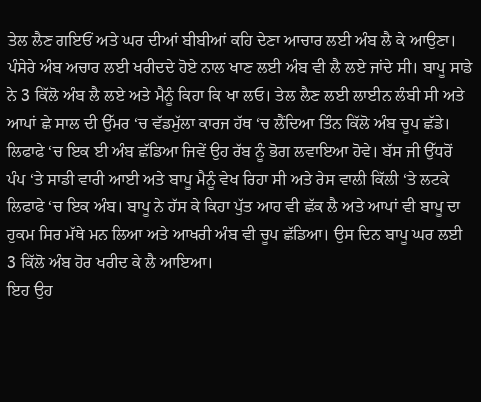ਤੇਲ ਲੈਣ ਗਇਓਂ ਅਤੇ ਘਰ ਦੀਆਂ ਬੀਬੀਆਂ ਕਹਿ ਦੇਣਾ ਆਚਾਰ ਲਈ ਅੰਬ ਲੈ ਕੇ ਆਉਣਾ। ਪੰਸੇਰੇ ਅੰਬ ਅਚਾਰ ਲਈ ਖਰੀਦਦੇ ਹੋਏ ਨਾਲ ਖਾਣ ਲਈ ਅੰਬ ਵੀ ਲੈ ਲਏ ਜਾਂਦੇ ਸੀ। ਬਾਪੂ ਸਾਡੇ ਨੇ 3 ਕਿੱਲੋ ਅੰਬ ਲੈ ਲਏ ਅਤੇ ਮੈਨੂੰ ਕਿਹਾ ਕਿ ਖਾ ਲਓ। ਤੇਲ ਲੈਣ ਲਈ ਲਾਈਨ ਲੰਬੀ ਸੀ ਅਤੇ ਆਪਾਂ ਛੇ ਸਾਲ ਦੀ ਉੱਮਰ ‘ਚ ਵੱਡਮੁੱਲਾ ਕਾਰਜ ਹੱਥ ‘ਚ ਲੈਂਦਿਆ ਤਿੰਨ ਕਿੱਲੋ ਅੰਬ ਚੂਪ ਛੱਡੇ। ਲਿਫਾਫੇ ‘ਚ ਇਕ ਈ ਅੰਬ ਛੱਡਿਆ ਜਿਵੇਂ ਉਹ ਰੱਬ ਨੂੰ ਭੋਗ ਲਵਾਇਆ ਹੋਵੇ। ਬੱਸ ਜੀ ਉੱਧਰੋਂ ਪੰਪ ‘ਤੇ ਸਾਡੀ ਵਾਰੀ ਆਈ ਅਤੇ ਬਾਪੂ ਮੈਨੂੰ ਵੇਖ ਰਿਹਾ ਸੀ ਅਤੇ ਰੇਸ ਵਾਲੀ ਕਿੱਲੀ ‘ਤੇ ਲਟਕੇ ਲਿਫਾਫੇ ‘ਚ ਇਕ ਅੰਬ। ਬਾਪੂ ਨੇ ਹੱਸ ਕੇ ਕਿਹਾ ਪੁੱਤ ਆਹ ਵੀ ਛੱਕ ਲੈ ਅਤੇ ਆਪਾਂ ਵੀ ਬਾਪੂ ਦਾ ਹੁਕਮ ਸਿਰ ਮੱਥੇ ਮਨ ਲਿਆ ਅਤੇ ਆਖਰੀ ਅੰਬ ਵੀ ਚੂਪ ਛੱਡਿਆ। ਉਸ ਦਿਨ ਬਾਪੂ ਘਰ ਲਈ 3 ਕਿੱਲੋ ਅੰਬ ਹੋਰ ਖਰੀਦ ਕੇ ਲੈ ਆਇਆ।
ਇਹ ਉਹ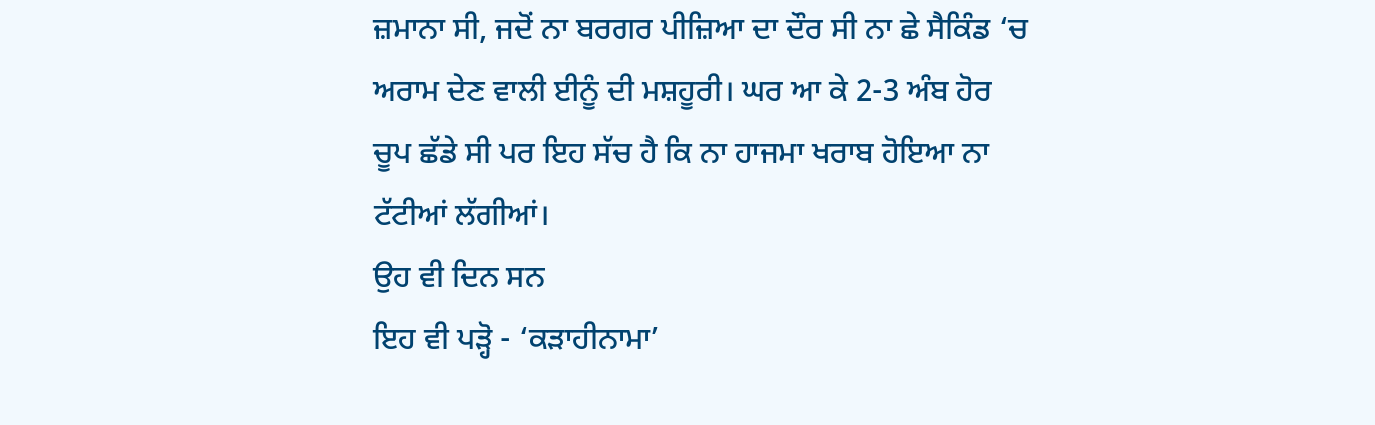ਜ਼ਮਾਨਾ ਸੀ, ਜਦੋਂ ਨਾ ਬਰਗਰ ਪੀਜ਼ਿਆ ਦਾ ਦੌਰ ਸੀ ਨਾ ਛੇ ਸੈਕਿੰਡ ‘ਚ ਅਰਾਮ ਦੇਣ ਵਾਲੀ ਈਨੂੰ ਦੀ ਮਸ਼ਹੂਰੀ। ਘਰ ਆ ਕੇ 2-3 ਅੰਬ ਹੋਰ ਚੂਪ ਛੱਡੇ ਸੀ ਪਰ ਇਹ ਸੱਚ ਹੈ ਕਿ ਨਾ ਹਾਜਮਾ ਖਰਾਬ ਹੋਇਆ ਨਾ ਟੱਟੀਆਂ ਲੱਗੀਆਂ।
ਉਹ ਵੀ ਦਿਨ ਸਨ
ਇਹ ਵੀ ਪੜ੍ਹੋ - ‘ਕੜਾਹੀਨਾਮਾ’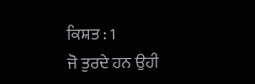ਕਿਸ਼ਤ : 1
ਜੋ ਤੁਰਦੇ ਹਨ ਉਹੀ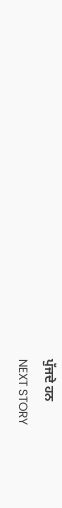ਪੁੱਜਦੇ ਹਨ
NEXT STORY